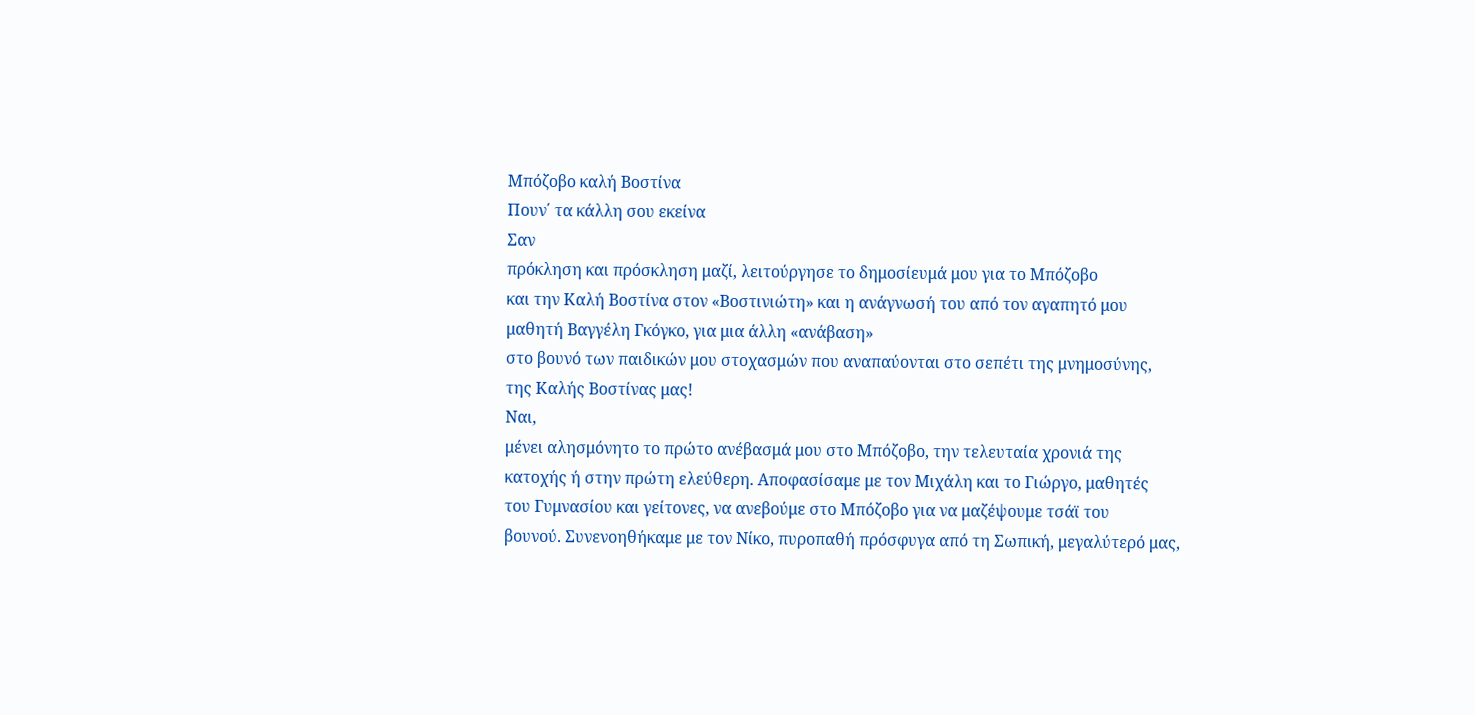Μπόζοβο καλή Βοστίνα
Πουν΄ τα κάλλη σου εκείνα
Σαν
πρόκληση και πρόσκληση μαζί, λειτούργησε το δημοσίευμά μου για το Μπόζοβο
και την Καλή Βοστίνα στον «Βοστινιώτη» και η ανάγνωσή του από τον αγαπητό μου
μαθητή Βαγγέλη Γκόγκο, για μια άλλη «ανάβαση»
στο βουνό των παιδικών μου στοχασμών που αναπαύονται στο σεπέτι της μνημοσύνης,
της Καλής Βοστίνας μας!
Ναι,
μένει αλησμόνητο το πρώτο ανέβασμά μου στο Μπόζοβο, την τελευταία χρονιά της
κατοχής ή στην πρώτη ελεύθερη. Αποφασίσαμε με τον Μιχάλη και το Γιώργο, μαθητές
του Γυμνασίου και γείτονες, να ανεβούμε στο Μπόζοβο για να μαζέψουμε τσάϊ του
βουνού. Συνενοηθήκαμε με τον Νίκο, πυροπαθή πρόσφυγα από τη Σωπική, μεγαλύτερό μας,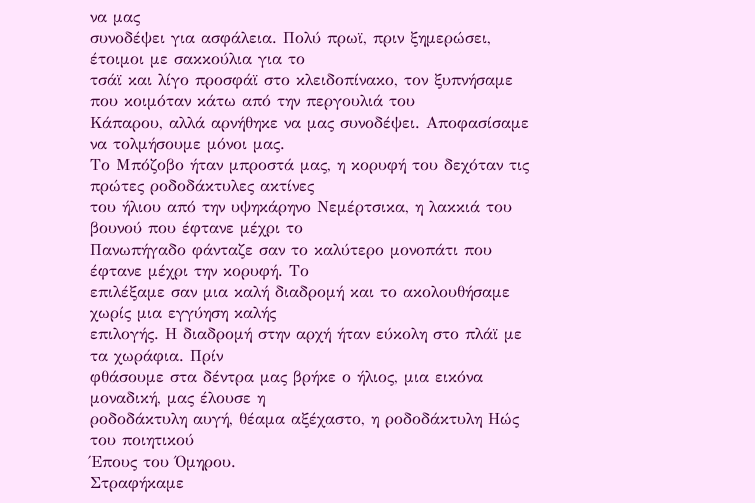να μας
συνοδέψει για ασφάλεια. Πολύ πρωϊ, πριν ξημερώσει, έτοιμοι με σακκούλια για το
τσάϊ και λίγο προσφάϊ στο κλειδοπίνακο, τον ξυπνήσαμε που κοιμόταν κάτω από την περγουλιά του
Κάπαρου, αλλά αρνήθηκε να μας συνοδέψει. Αποφασίσαμε να τολμήσουμε μόνοι μας.
Το Μπόζοβο ήταν μπροστά μας, η κορυφή του δεχόταν τις πρώτες ροδοδάκτυλες ακτίνες
του ήλιου από την υψηκάρηνο Νεμέρτσικα, η λακκιά του βουνού που έφτανε μέχρι το
Πανωπήγαδο φάνταζε σαν το καλύτερο μονοπάτι που έφτανε μέχρι την κορυφή. Το
επιλέξαμε σαν μια καλή διαδρομή και το ακολουθήσαμε χωρίς μια εγγύηση καλής
επιλογής. Η διαδρομή στην αρχή ήταν εύκολη στο πλάϊ με τα χωράφια. Πρίν
φθάσουμε στα δέντρα μας βρήκε ο ήλιος, μια εικόνα μοναδική, μας έλουσε η
ροδοδάκτυλη αυγή, θέαμα αξέχαστο, η ροδοδάκτυλη Ηώς του ποιητικού
Έπους του Όμηρου.
Στραφήκαμε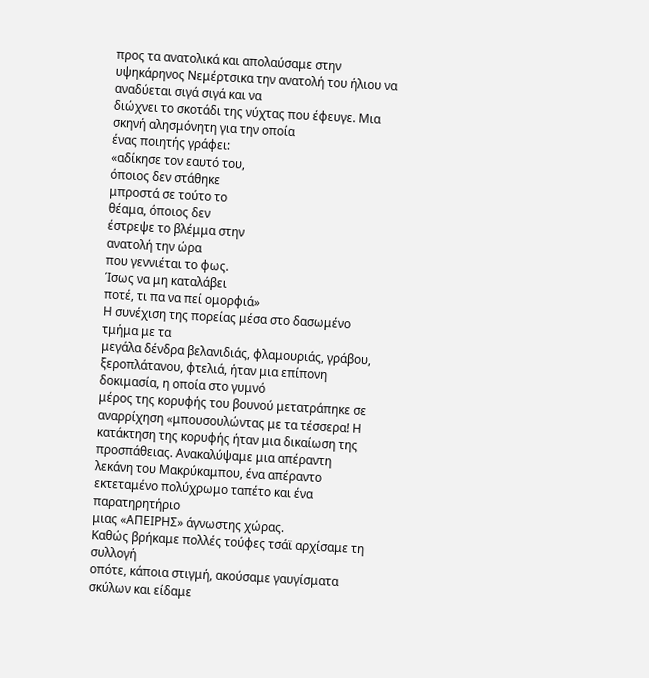προς τα ανατολικά και απολαύσαμε στην
υψηκάρηνος Νεμέρτσικα την ανατολή του ήλιου να αναδύεται σιγά σιγά και να
διώχνει το σκοτάδι της νύχτας που έφευγε. Μια σκηνή αλησμόνητη για την οποία
ένας ποιητής γράφει:
«αδίκησε τον εαυτό του,
όποιος δεν στάθηκε
μπροστά σε τούτο το
θέαμα, όποιος δεν
έστρεψε το βλέμμα στην
ανατολή την ώρα
που γεννιέται το φως.
Ίσως να μη καταλάβει
ποτέ, τι πα να πεί ομορφιά»
Η συνέχιση της πορείας μέσα στο δασωμένο τμήμα με τα
μεγάλα δένδρα βελανιδιάς, φλαμουριάς, γράβου, ξεροπλάτανου, φτελιά, ήταν μια επίπονη δοκιμασία, η οποία στο γυμνό
μέρος της κορυφής του βουνού μετατράπηκε σε
αναρρίχηση «μπουσουλώντας με τα τέσσερα! Η κατάκτηση της κορυφής ήταν μια δικαίωση της
προσπάθειας. Ανακαλύψαμε μια απέραντη
λεκάνη του Μακρύκαμπου, ένα απέραντο εκτεταμένο πολύχρωμο ταπέτο και ένα παρατηρητήριο
μιας «ΑΠΕΙΡΗΣ» άγνωστης χώρας.
Καθώς βρήκαμε πολλές τούφες τσάϊ αρχίσαμε τη συλλογή
οπότε, κάποια στιγμή, ακούσαμε γαυγίσματα σκύλων και είδαμε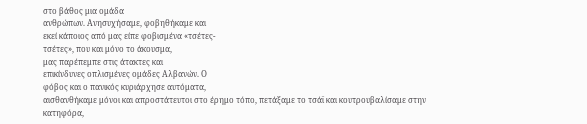στο βάθος μια ομάδα
ανθρώπων. Ανησυχήσαμε, φοβηθήκαμε και
εκεί κάποιος από μας είπε φοβισμένα «τσέτες-
τσέτες», που και μόνο το άκουσμα,
μας παρέπεμπε στις άτακτες και
επικίνδυνες οπλισμένες ομάδες Αλβανών. Ο
φόβος και ο πανικός κυριάρχησε αυτόματα,
αισθανθήκαμε μόνοι και απροστάτευτοι στο έρημο τόπο, πετάξαμε το τσάϊ και κουτρουβαλίσαμε στην
κατηφόρα,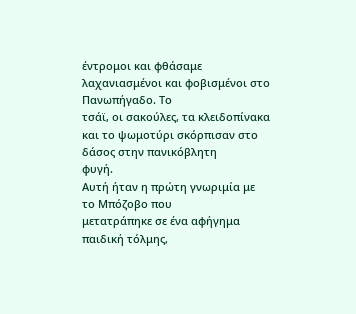έντρομοι και φθάσαμε λαχανιασμένοι και φοβισμένοι στο Πανωπήγαδο. Το
τσάϊ, οι σακούλες, τα κλειδοπίνακα και το ψωμοτύρι σκόρπισαν στο δάσος στην πανικόβλητη
φυγή.
Αυτή ήταν η πρώτη γνωριμία με το Μπόζοβο που
μετατράπηκε σε ένα αφήγημα παιδική τόλμης,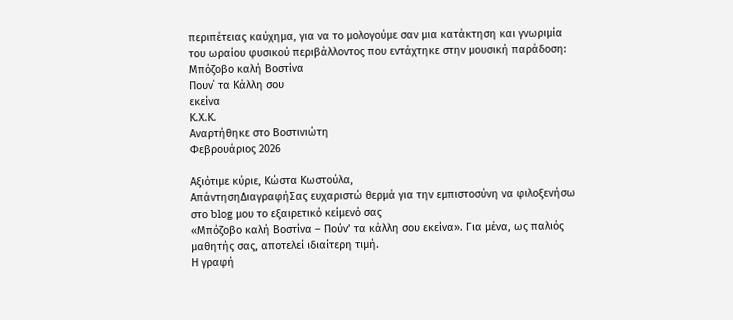περιπέτειας καύχημα, για να το μολογούμε σαν μια κατάκτηση και γνωριμία
του ωραίου φυσικού περιβάλλοντος που εντάχτηκε στην μουσική παράδοση:
Μπόζοβο καλή Βοστίνα
Πουν΄ τα Κάλλη σου
εκείνα
Κ.Χ.Κ.
Αναρτήθηκε στο Βοστινιώτη
Φεβρουάριος 2026

Αξιότιμε κύριε, Κώστα Κωστούλα,
ΑπάντησηΔιαγραφήΣας ευχαριστώ θερμά για την εμπιστοσύνη να φιλοξενήσω στο blog μου το εξαιρετικό κείμενό σας
«Μπόζοβο καλή Βοστίνα – Πούν’ τα κάλλη σου εκείνα». Για μένα, ως παλιός μαθητής σας, αποτελεί ιδιαίτερη τιμή.
Η γραφή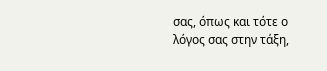σας, όπως και τότε ο λόγος σας στην τάξη,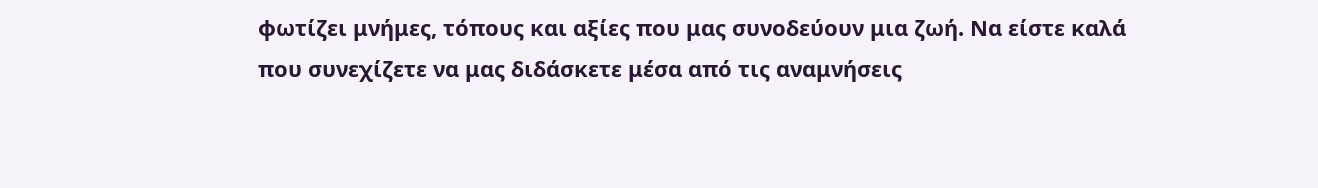φωτίζει μνήμες, τόπους και αξίες που μας συνοδεύουν μια ζωή. Να είστε καλά που συνεχίζετε να μας διδάσκετε μέσα από τις αναμνήσεις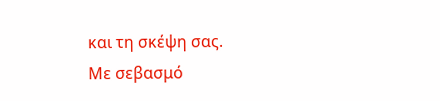και τη σκέψη σας.
Με σεβασμό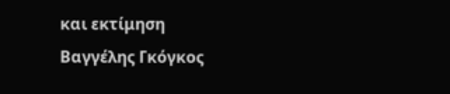και εκτίμηση
Βαγγέλης Γκόγκος